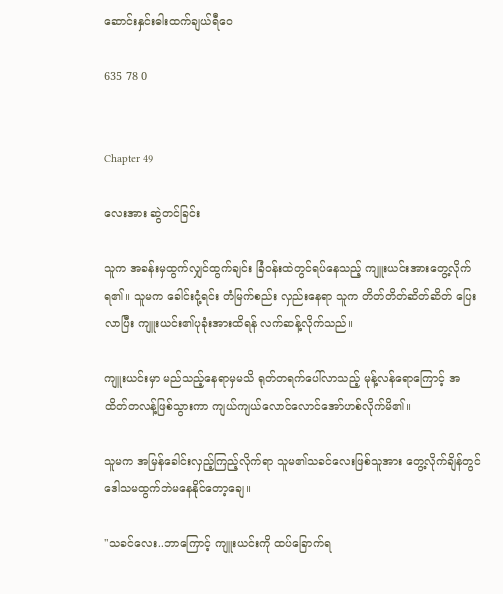ဆောင်းနှင်းဓါးထက်ချယ်ရီဝေ

635 78 0


Chapter 49

လေးအား ဆွဲတင်ခြင်း

သူက အခန်းမှထွက်လျှင်ထွက်ချင်း ခြံဝန်းထဲတွင်ရပ်နေသည့် ကျူးယင်းအားတွေ့လိုက်ရ၏။ သူမက ခေါင်းငုံ့ရင်း တံမြက်စည်း လှည်းနေရာ သူက တိတ်တိတ်ဆိတ်ဆိတ် ပြေးလာပြီး ကျူးယင်း၏ပုခုံးအားထိရန် လက်ဆန့်လိုက်သည်။

ကျူးယင်းမှာ မည်သည့်နေရာမှမသိ ရုတ်တရက်ပေါ်လာသည့် မုန့်လန်ရောကြောင့် အထိတ်တလန့်ဖြစ်သွားကာ ကျယ်ကျယ်လောင်လောင်အော်ဟစ်လိုက်မိ၏။

သူမက အမြန်ခေါင်းလှည့်ကြည့်လိုက်ရာ သူမ၏သခင်လေးဖြစ်သူအား တွေ့လိုက်ချိန်တွင် ဒေါသမထွက်ဘဲမနေနိုင်တော့ချေ။

"သခင်လေး..ဘာကြောင့် ကျူးယင်းကို ထပ်ခြောက်ရ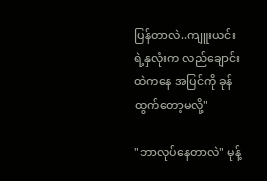ပြန်တာလဲ..ကျူးယင်းရဲ့နှလုံးက လည်ချောင်းထဲကနေ အပြင်ကို ခုန်ထွက်တော့မလို့"

"ဘာလုပ်နေတာလဲ" မုန့်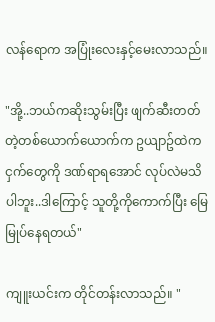လန်ရောက အပြုံးလေးနှင့်မေးလာသည်။

"အို့..ဘယ်ကဆိုးသွမ်းပြီး ဖျက်ဆီးတတ်တဲ့တစ်ယောက်ယောက်က ဥယျာဥ်ထဲက ငှက်တွေကို ဒဏ်ရာရအောင် လုပ်လဲမသိပါဘူး..ဒါကြောင့် သူတို့ကိုကောက်ပြီး မြေမြုပ်နေရတယ်"

ကျူးယင်းက တိုင်တန်းလာသည်။ "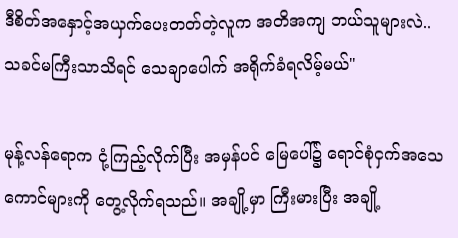ဒီစိတ်အနှောင့်အယှက်ပေးတတ်တဲ့လူက အတိအကျ ဘယ်သူများလဲ..သခင်မကြီးသာသိရင် သေချာပေါက် အရိုက်ခံရလိမ့်မယ်"

မုန့်လန်ရောက ငုံ့ကြည့်လိုက်ပြီး အမှန်ပင် မြေပေါ်၌ ရောင်စုံငှက်အသေကောင်များကို တွေ့လိုက်ရသည်။ အချို့မှာ ကြီးမားပြီး အချို့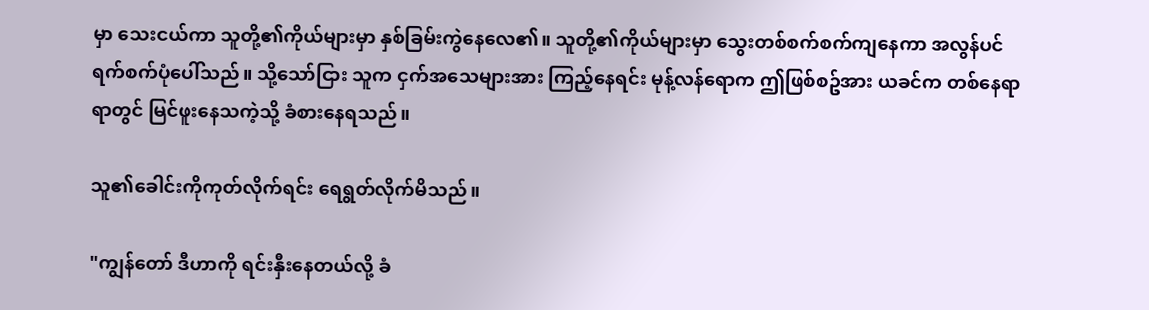မှာ သေးငယ်ကာ သူတို့၏ကိုယ်များမှာ နှစ်ခြမ်းကွဲနေလေ၏။ သူတို့၏ကိုယ်များမှာ သွေးတစ်စက်စက်ကျနေကာ အလွန်ပင် ရက်စက်ပုံပေါ်သည်။ သို့သော်ငြား သူက ငှက်အသေများအား ကြည့်နေရင်း မုန့်လန်ရောက ဤဖြစ်စဥ်အား ယခင်က တစ်နေရာရာတွင် မြင်ဖူးနေသကဲ့သို့ ခံစားနေရသည်။

သူ၏ခေါင်းကိုကုတ်လိုက်ရင်း ရေရွတ်လိုက်မိသည်။

"ကျွန်တော် ဒီဟာကို ရင်းနှီးနေတယ်လို့ ခံ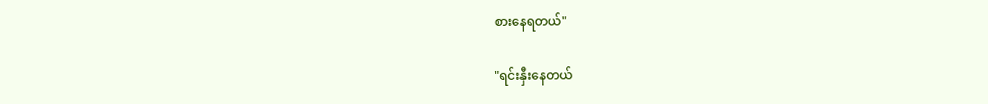စားနေရတယ်"

"ရင်းနှီးနေတယ်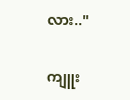လား.."

ကျူး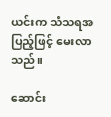ယင်းက သံသရအပြည့်ဖြင့် မေးလာသည်။

ဆောင်း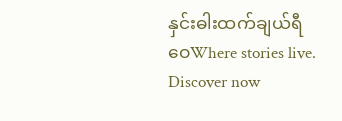နှင်းဓါးထက်ချယ်ရီဝေWhere stories live. Discover now